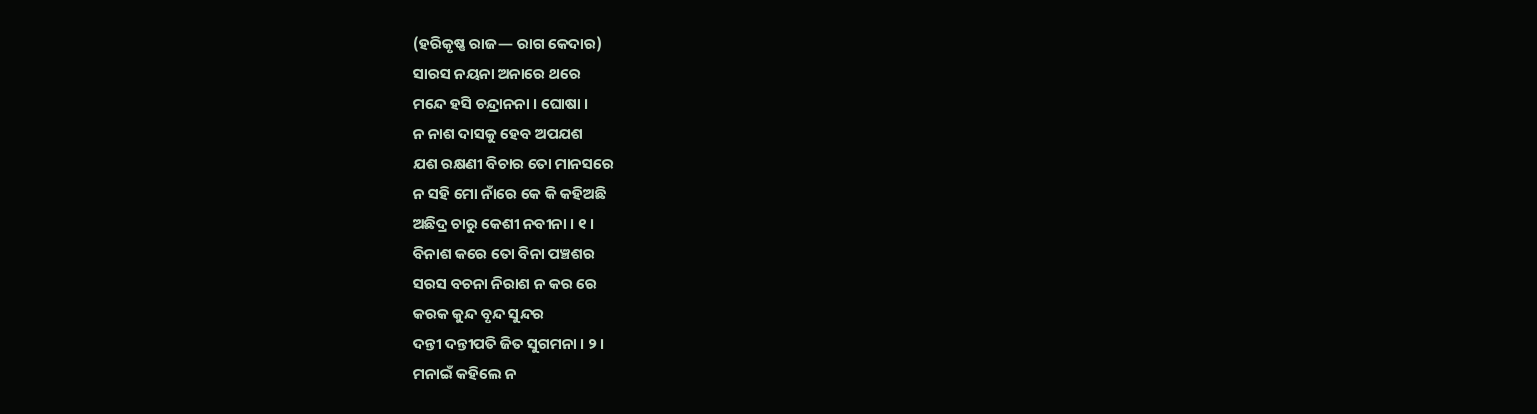(ହରିକୃଷ୍ଣ ରାଜ— ରାଗ କେଦାର)
ସାରସ ନୟନା ଅନାରେ ଥରେ
ମନ୍ଦେ ହସି ଚନ୍ଦ୍ରାନନା । ଘୋଷା ।
ନ ନାଶ ଦାସକୁ ହେବ ଅପଯଶ
ଯଶ ରକ୍ଷଣୀ ବିଚାର ତୋ ମାନସରେ
ନ ସହି ମୋ ନାଁରେ କେ କି କହିଅଛି
ଅଛିଦ୍ର ଚାରୁ କେଶୀ ନବୀନା । ୧ ।
ବିନାଶ କରେ ତୋ ବିନା ପଞ୍ଚଶର
ସରସ ବଚନା ନିରାଶ ନ କର ରେ
କରକ କୁନ୍ଦ ବୃନ୍ଦ ସୁନ୍ଦର
ଦନ୍ତୀ ଦନ୍ତୀପତି ଜିତ ସୁଗମନା । ୨ ।
ମନାଇଁ କହିଲେ ନ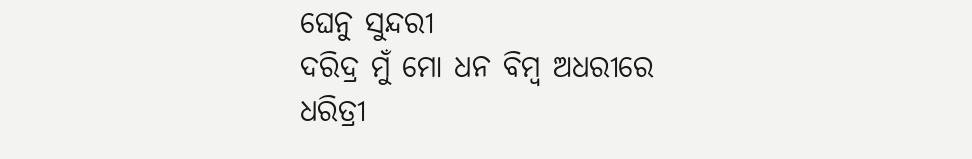ଘେନୁ ସୁନ୍ଦରୀ
ଦରିଦ୍ର ମୁଁ ମୋ ଧନ ବିମ୍ବ ଅଧରୀରେ
ଧରିତ୍ରୀ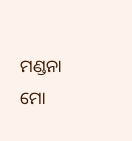ମଣ୍ଡନା ମୋ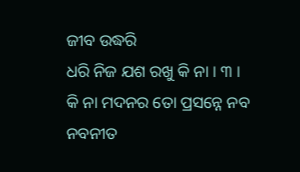ଜୀବ ଉଦ୍ଧରି
ଧରି ନିଜ ଯଶ ରଖୁ କି ନା । ୩ ।
କି ନା ମଦନର ତୋ ପ୍ରସନ୍ନେ ନବ
ନବନୀତ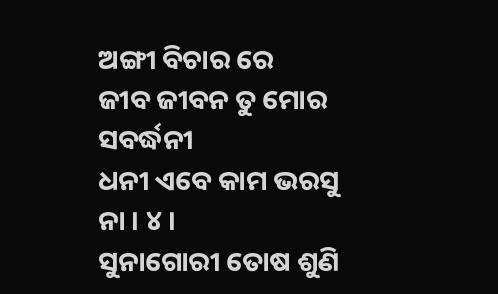ଅଙ୍ଗୀ ବିଚାର ରେ
ଜୀବ ଜୀବନ ତୁ ମୋର ସବର୍ଦ୍ଧନୀ
ଧନୀ ଏବେ କାମ ଭରସୁ ନା । ୪ ।
ସୁନାଗୋରୀ ତୋଷ ଶୁଣି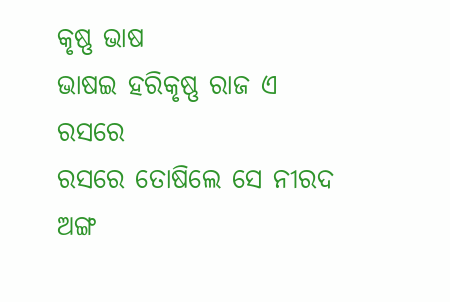କୃଷ୍ଣ ଭାଷ
ଭାଷଇ ହରିକୃଷ୍ଣ ରାଜ ଏ ରସରେ
ରସରେ ତୋଷିଲେ ସେ ନୀରଦ ଅଙ୍ଗ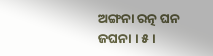ଅଙ୍ଗନା ରତ୍ନ ଘନ ଜଘନା । ୫ ।